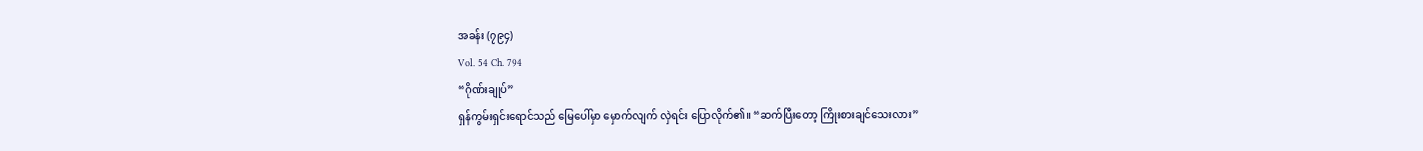အခန်း (၇၉၄)
Vol. 54 Ch. 794
“ဂိုဏ်းချုပ်”
ရှန်ကွမ်းရှင်းရောင်သည် မြေပေါ်မှာ မှောက်လျက် လှဲရင်း ပြောလိုက်၏။ “ဆက်ပြီးတော့ ကြိုးစားချင်သေးလား”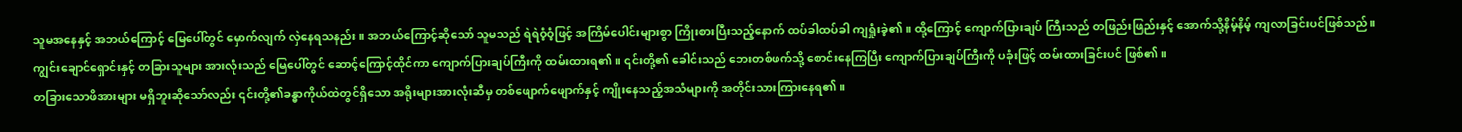သူမအနေနှင့် အဘယ်ကြောင့် မြေပေါ်တွင် မှောက်လျက် လှဲနေရသနည်း။ အဘယ်ကြောင့်ဆိုသော် သူမသည် ရဲရဲဝံ့ဝံ့ဖြင့် အကြိမ်ပေါင်းများစွာ ကြိုးစားပြီးသည့်နောက် ထပ်ခါထပ်ခါ ကျရှုံးခဲ့၏။ ထို့ကြောင့် ကျောက်ပြားချပ် ကြီးသည် တဖြည်းဖြည်းနှင့် အောက်သို့နိမ့်နိမ့် ကျလာခြင်းပင်ဖြစ်သည်။
ကျွင်းချောင်ရှောင်းနှင့် တခြားသူများ အားလုံးသည် မြေပေါ်တွင် ဆောင့်ကြောင့်ထိုင်ကာ ကျောက်ပြားချပ်ကြီးကို ထမ်းထားရ၏။ ၎င်းတို့၏ ခေါင်းသည် ဘေးတစ်ဖက်သို့ စောင်းနေကြပြီး ကျောက်ပြားချပ်ကြီးကို ပခုံးဖြင့် ထမ်းထားခြင်းပင် ဖြစ်၏။
တခြားသောဖိအားများ မရှိဘူးဆိုသော်လည်း ၎င်းတို့၏ခန္ဓာကိုယ်ထဲတွင်ရှိသော အရိုးများအားလုံးဆီမှ တစ်ဖျောက်ဖျောက်နှင့် ကျိုးနေသည့်အသံများကို အတိုင်းသားကြားနေရ၏။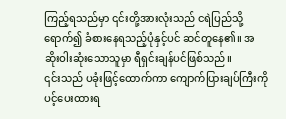ကြည့်ရသည်မှာ ၎င်းတို့အားလုံးသည် ငရဲပြည်သို့ ရောက်၍ ခံစားနေရသည့်ပုံနှင့်ပင် ဆင်တူနေ၏။ အဆိုးဝါးဆုံးသောသူမှာ ရီရှင်းချန်ပင်ဖြစ်သည်။
၎င်းသည် ပခုံးဖြင့်ထောက်ကာ ကျောက်ပြားချပ်ကြီးကို ပင့်ပေးထားရ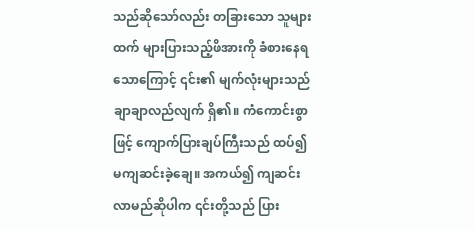သည်ဆိုသော်လည်း တခြားသော သူများထက် များပြားသည့်ဖိအားကို ခံစားနေရသောကြောင့် ၎င်း၏ မျက်လုံးများသည် ချာချာလည်လျက် ရှိ၏။ ကံကောင်းစွာဖြင့် ကျောက်ပြားချပ်ကြီးသည် ထပ်၍ မကျဆင်းခဲ့ချေ။ အကယ်၍ ကျဆင်းလာမည်ဆိုပါက ၎င်းတို့သည် ပြား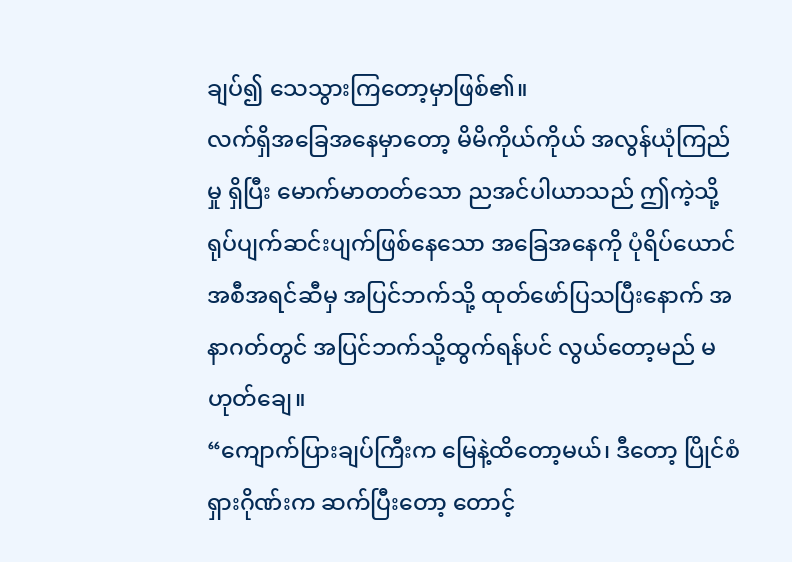ချပ်၍ သေသွားကြတော့မှာဖြစ်၏။
လက်ရှိအခြေအနေမှာတော့ မိမိကိုယ်ကိုယ် အလွန်ယုံကြည်မှု ရှိပြီး မောက်မာတတ်သော ညအင်ပါယာသည် ဤကဲ့သို့ရုပ်ပျက်ဆင်းပျက်ဖြစ်နေသော အခြေအနေကို ပုံရိပ်ယောင် အစီအရင်ဆီမှ အပြင်ဘက်သို့ ထုတ်ဖော်ပြသပြီးနောက် အနာဂတ်တွင် အပြင်ဘက်သို့ထွက်ရန်ပင် လွယ်တော့မည် မဟုတ်ချေ။
“ကျောက်ပြားချပ်ကြီးက မြေနဲ့ထိတော့မယ်၊ ဒီတော့ ပြိုင်စံရှားဂိုဏ်းက ဆက်ပြီးတော့ တောင့်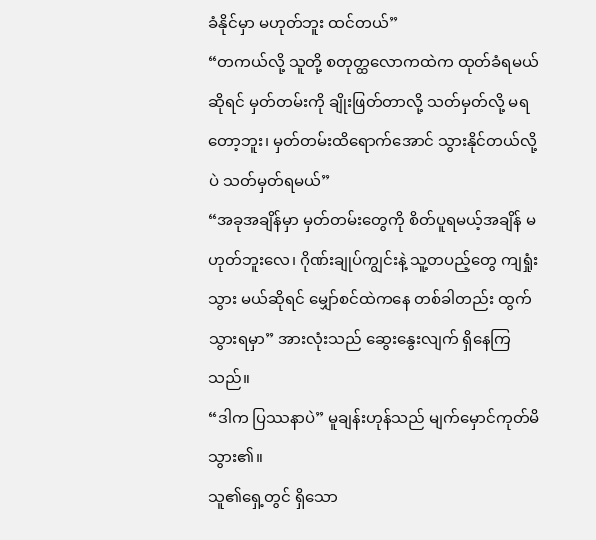ခံနိုင်မှာ မဟုတ်ဘူး ထင်တယ်”
“တကယ်လို့ သူတို့ စတုတ္ထလောကထဲက ထုတ်ခံရမယ်ဆိုရင် မှတ်တမ်းကို ချိုးဖြတ်တာလို့ သတ်မှတ်လို့ မရတော့ဘူး၊ မှတ်တမ်းထိရောက်အောင် သွားနိုင်တယ်လို့ပဲ သတ်မှတ်ရမယ်”
“အခုအချိန်မှာ မှတ်တမ်းတွေကို စိတ်ပူရမယ့်အချိန် မဟုတ်ဘူးလေ၊ ဂိုဏ်းချုပ်ကျွင်းနဲ့ သူ့တပည့်တွေ ကျရှုံးသွား မယ်ဆိုရင် မျှော်စင်ထဲကနေ တစ်ခါတည်း ထွက်သွားရမှာ” အားလုံးသည် ဆွေးနွေးလျက် ရှိနေကြသည်။
“ဒါက ပြဿနာပဲ” မူချန်းဟုန်သည် မျက်မှောင်ကုတ်မိသွား၏။
သူ၏ရှေ့တွင် ရှိသော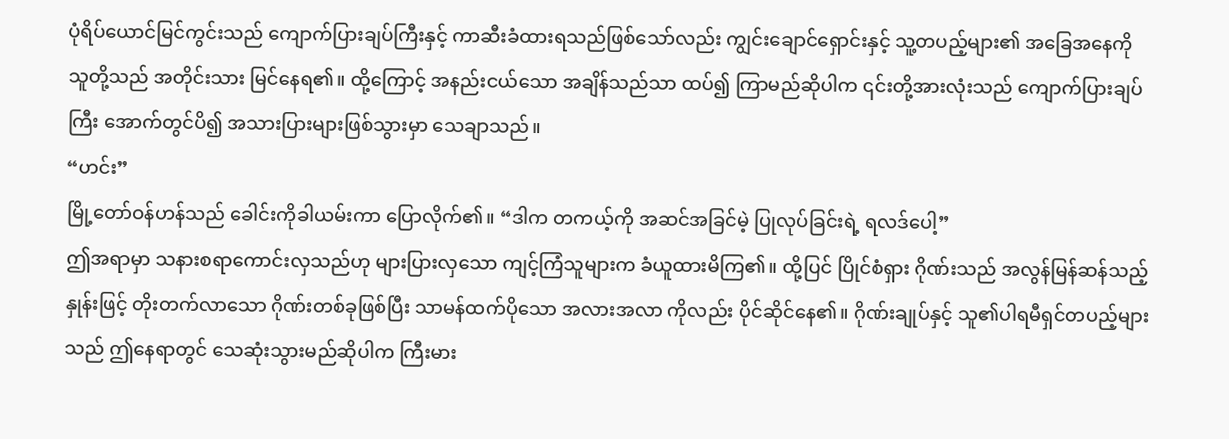ပုံရိပ်ယောင်မြင်ကွင်းသည် ကျောက်ပြားချပ်ကြီးနှင့် ကာဆီးခံထားရသည်ဖြစ်သော်လည်း ကျွင်းချောင်ရှောင်းနှင့် သူ့တပည့်များ၏ အခြေအနေကို သူတို့သည် အတိုင်းသား မြင်နေရ၏။ ထို့ကြောင့် အနည်းငယ်သော အချိန်သည်သာ ထပ်၍ ကြာမည်ဆိုပါက ၎င်းတို့အားလုံးသည် ကျောက်ပြားချပ်ကြီး အောက်တွင်ပိ၍ အသားပြားများဖြစ်သွားမှာ သေချာသည်။
“ဟင်း”
မြို့တော်ဝန်ဟန်သည် ခေါင်းကိုခါယမ်းကာ ပြောလိုက်၏။ “ဒါက တကယ့်ကို အဆင်အခြင်မဲ့ ပြုလုပ်ခြင်းရဲ့ ရလဒ်ပေါ့”
ဤအရာမှာ သနားစရာကောင်းလှသည်ဟု များပြားလှသော ကျင့်ကြံသူများက ခံယူထားမိကြ၏။ ထို့ပြင် ပြိုင်စံရှား ဂိုဏ်းသည် အလွန်မြန်ဆန်သည့်နှုန်းဖြင့် တိုးတက်လာသော ဂိုဏ်းတစ်ခုဖြစ်ပြီး သာမန်ထက်ပိုသော အလားအလာ ကိုလည်း ပိုင်ဆိုင်နေ၏။ ဂိုဏ်းချုပ်နှင့် သူ၏ပါရမီရှင်တပည့်များသည် ဤနေရာတွင် သေဆုံးသွားမည်ဆိုပါက ကြီးမား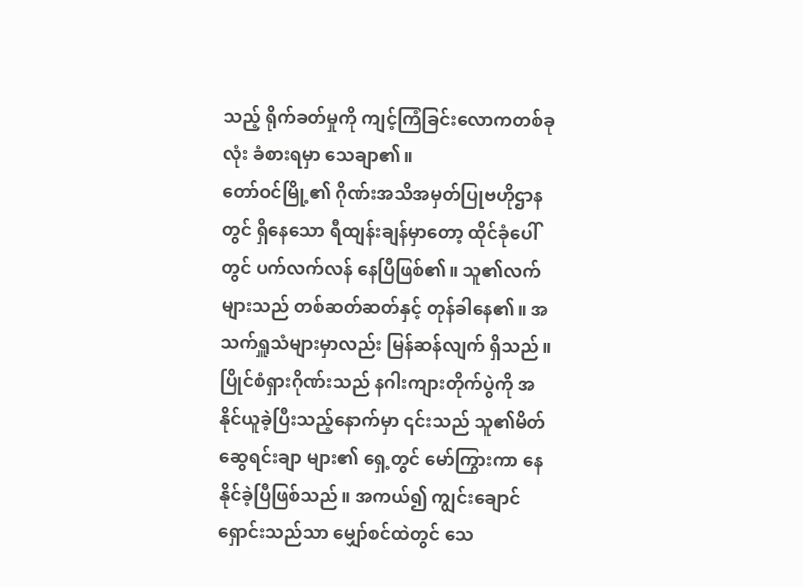သည့် ရိုက်ခတ်မှုကို ကျင့်ကြံခြင်းလောကတစ်ခုလုံး ခံစားရမှာ သေချာ၏။
တော်ဝင်မြို့၏ ဂိုဏ်းအသိအမှတ်ပြုဗဟိုဌာနတွင် ရှိနေသော ရီထျန်းချန်မှာတော့ ထိုင်ခုံပေါ်တွင် ပက်လက်လန် နေပြီဖြစ်၏။ သူ၏လက်များသည် တစ်ဆတ်ဆတ်နှင့် တုန်ခါနေ၏။ အသက်ရှူသံများမှာလည်း မြန်ဆန်လျက် ရှိသည်။ ပြိုင်စံရှားဂိုဏ်းသည် နဂါးကျားတိုက်ပွဲကို အနိုင်ယူခဲ့ပြီးသည့်နောက်မှာ ၎င်းသည် သူ၏မိတ်ဆွေရင်းချာ များ၏ ရှေ့တွင် မော်ကြွားကာ နေနိုင်ခဲ့ပြီဖြစ်သည်။ အကယ်၍ ကျွင်းချောင်ရှောင်းသည်သာ မျှော်စင်ထဲတွင် သေ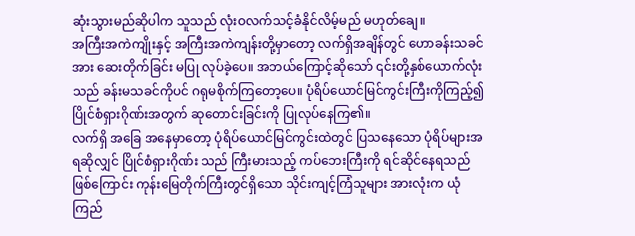ဆုံးသွားမည်ဆိုပါက သူသည် လုံးဝလက်သင့်ခံနိုင်လိမ့်မည် မဟုတ်ချေ။
အကြီးအကဲကျိုးနှင့် အကြီးအကဲကျန်းတို့မှာတော့ လက်ရှိအချိန်တွင် ဟောခန်းသခင်အား ဆေးတိုက်ခြင်း မပြု လုပ်ခဲ့ပေ။ အဘယ်ကြောင့်ဆိုသော် ၎င်းတို့နှစ်ယောက်လုံးသည် ခန်းမသခင်ကိုပင် ဂရုမစိုက်ကြတော့ပေ။ ပုံရိပ်ယောင်မြင်ကွင်းကြီးကိုကြည့်၍ ပြိုင်စံရှားဂိုဏ်းအတွက် ဆုတောင်းခြင်းကို ပြုလုပ်နေကြ၏။
လက်ရှိ အခြေ အနေမှာတော့ ပုံရိပ်ယောင်မြင်ကွင်းထဲတွင် ပြသနေသော ပုံရိပ်များအရဆိုလျှင် ပြိုင်စံရှားဂိုဏ်း သည် ကြီးမားသည့် ကပ်ဘေးကြီးကို ရင်ဆိုင်နေရသည်ဖြစ်ကြောင်း ကုန်းမြေတိုက်ကြီးတွင်ရှိသော သိုင်းကျင့်ကြံသူများ အားလုံးက ယုံကြည်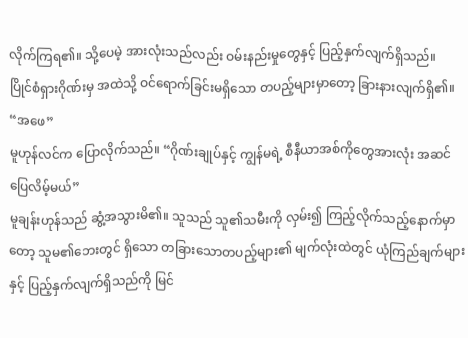လိုက်ကြရ၏။ သို့ပေမဲ့ အားလုံးသည်လည်း ဝမ်းနည်းမှုတွေနှင့် ပြည့်နှက်လျက်ရှိသည်။
ပြိုင်စံရှားဂိုဏ်းမှ အထဲသို့ ဝင်ရောက်ခြင်းမရှိသော တပည့်များမှာတော့ ခြားနားလျက်ရှိ၏။
“အဖေ”
မူဟုန်လင်က ပြောလိုက်သည်။ “ဂိုဏ်းချုပ်နှင့် ကျွန်မရဲ့ စီနီယာအစ်ကိုတွေအားလုံး အဆင်ပြေလိမ့်မယ်”
မူချန်းဟုန်သည် ဆွံ့အသွားမိ၏။ သူသည် သူ၏သမီးကို လှမ်း၍ ကြည့်လိုက်သည့်နောက်မှာတော့ သူမ၏ဘေးတွင် ရှိသော တခြားသောတပည့်များ၏ မျက်လုံးထဲတွင် ယုံကြည်ချက်များနှင့် ပြည့်နှက်လျက်ရှိသည်ကို မြင်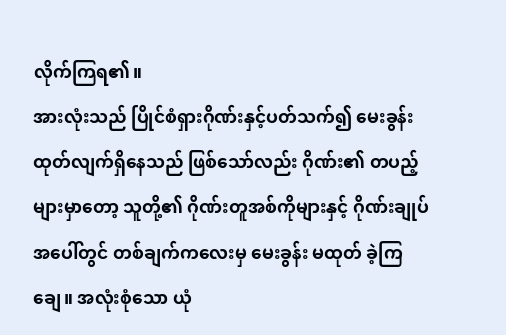လိုက်ကြရ၏။
အားလုံးသည် ပြိုင်စံရှားဂိုဏ်းနှင့်ပတ်သက်၍ မေးခွန်းထုတ်လျက်ရှိနေသည် ဖြစ်သော်လည်း ဂိုဏ်း၏ တပည့်များမှာတော့ သူတို့၏ ဂိုဏ်းတူအစ်ကိုများနှင့် ဂိုဏ်းချုပ်အပေါ်တွင် တစ်ချက်ကလေးမှ မေးခွန်း မထုတ် ခဲ့ကြချေ။ အလုံးစုံသော ယုံ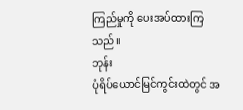ကြည်မှုကို ပေးအပ်ထားကြသည်။
ဘုန်း
ပုံရိပ်ယောင်မြင်ကွင်းထဲတွင် အ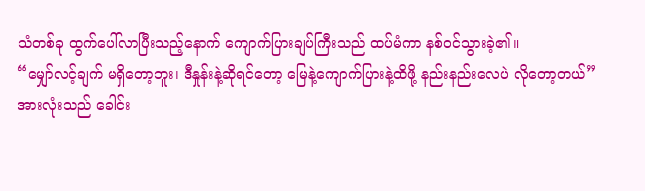သံတစ်ခု ထွက်ပေါ်လာပြီးသည့်နောက် ကျောက်ပြားချပ်ကြီးသည် ထပ်မံကာ နစ်ဝင်သွားခဲ့၏။
“မျှော်လင့်ချက် မရှိတော့ဘူး၊ ဒီနှုန်းနဲ့ဆိုရင်တော့ မြေနဲ့ကျောက်ပြားနဲ့ထိဖို့ နည်းနည်းလေပဲ လိုတော့တယ်”
အားလုံးသည် ခေါင်း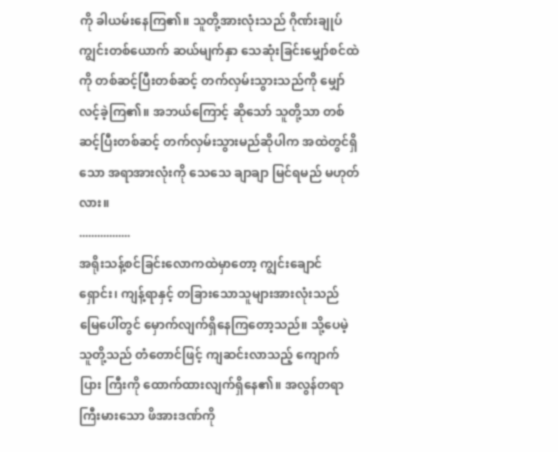ကို ခါယမ်းနေကြ၏။ သူတို့အားလုံးသည် ဂိုဏ်းချုပ်ကျွင်းတစ်ယောက် ဆယ်မျက်နှာ သေဆုံးခြင်းမျှော်စင်ထဲကို တစ်ဆင့်ပြီးတစ်ဆင့် တက်လှမ်းသွားသည်ကို မျှော်လင့်ခဲ့ကြ၏။ အဘယ်ကြောင့် ဆိုသော် သူတို့သာ တစ်ဆင့်ပြီးတစ်ဆင့် တက်လှမ်းသွားမည်ဆိုပါက အထဲတွင်ရှိသော အရာအားလုံးကို သေသေ ချာချာ မြင်ရမည် မဟုတ်လား။
.................
အရိုးသန့်စင်ခြင်းလောကထဲမှာတော့ ကျွင်းချောင်ရှောင်း၊ ကျန့်ရာနှင့် တခြားသောသူများအားလုံးသည် မြေပေါ်တွင် မှောက်လျက်ရှိနေကြတော့သည်။ သို့ပေမဲ့ သူတို့သည် တံတောင်ဖြင့် ကျဆင်းလာသည့် ကျောက်ပြား ကြီးကို ထောက်ထားလျက်ရှိနေ၏။ အလွန်တရာ ကြီးမားသော ဖိအားဒဏ်ကို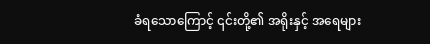ခံရသောကြောင့် ၎င်းတို့၏ အရိုးနှင့် အရေများ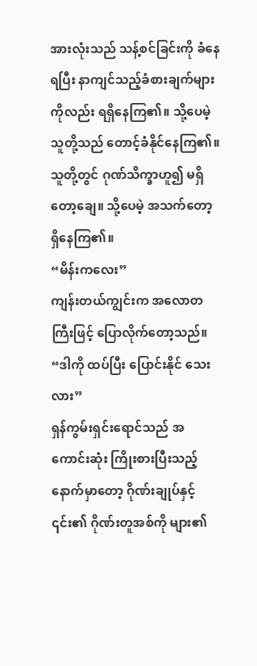အားလုံးသည် သန့်စင်ခြင်းကို ခံနေရပြီး နာကျင်သည့်ခံစားချက်များကိုလည်း ရရှိနေကြ၏။ သို့ပေမဲ့ သူတို့သည် တောင့်ခံနိုင်နေကြ၏။ သူတို့တွင် ဂုဏ်သိက္ခာဟူ၍ မရှိတော့ချေ။ သို့ပေမဲ့ အသက်တော့ ရှိနေကြ၏။
“မိန်းကလေး”
ကျန်းတယ်ကျွင်းက အလောတကြီးဖြင့် ပြောလိုက်တော့သည်။ “ဒါကို ထပ်ပြီး ပြောင်းနိုင် သေးလား”
ရှန်ကွမ်းရှင်းရောင်သည် အကောင်းဆုံး ကြိုးစားပြီးသည့်နောက်မှာတော့ ဂိုဏ်းချုပ်နှင့် ၎င်း၏ ဂိုဏ်းတူအစ်ကို များ၏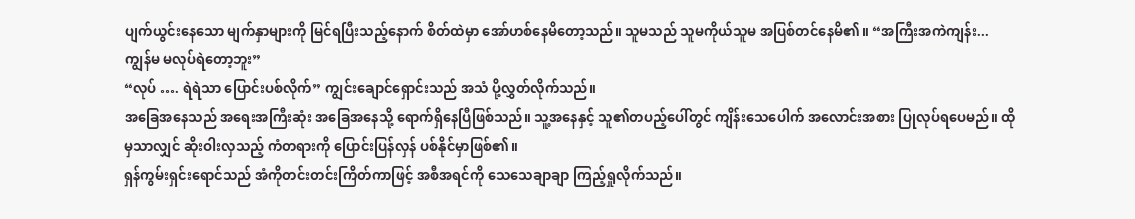ပျက်ယွင်းနေသော မျက်နှာများကို မြင်ရပြီးသည့်နောက် စိတ်ထဲမှာ အော်ဟစ်နေမိတော့သည်။ သူမသည် သူမကိုယ်သူမ အပြစ်တင်နေမိ၏။ “အကြီးအကဲကျန်း... ကျွန်မ မလုပ်ရဲတော့ဘူး”
“လုပ် …. ရဲရဲသာ ပြောင်းပစ်လိုက်” ကျွင်းချောင်ရှောင်းသည် အသံ ပို့လွှတ်လိုက်သည်။
အခြေအနေသည် အရေးအကြီးဆုံး အခြေအနေသို့ ရောက်ရှိနေပြီဖြစ်သည်။ သူ့အနေနှင့် သူ၏တပည့်ပေါ်တွင် ကျိန်းသေပေါက် အလောင်းအစား ပြုလုပ်ရပေမည်။ ထိုမှသာလျှင် ဆိုးဝါးလှသည့် ကံတရားကို ပြောင်းပြန်လှန် ပစ်နိုင်မှာဖြစ်၏။
ရှန်ကွမ်းရှင်းရောင်သည် အံကိုတင်းတင်းကြိတ်ကာဖြင့် အစီအရင်ကို သေသေချာချာ ကြည့်ရှုလိုက်သည်။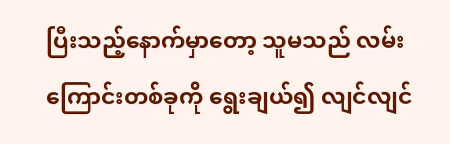ပြီးသည့်နောက်မှာတော့ သူမသည် လမ်းကြောင်းတစ်ခုကို ရွေးချယ်၍ လျင်လျင်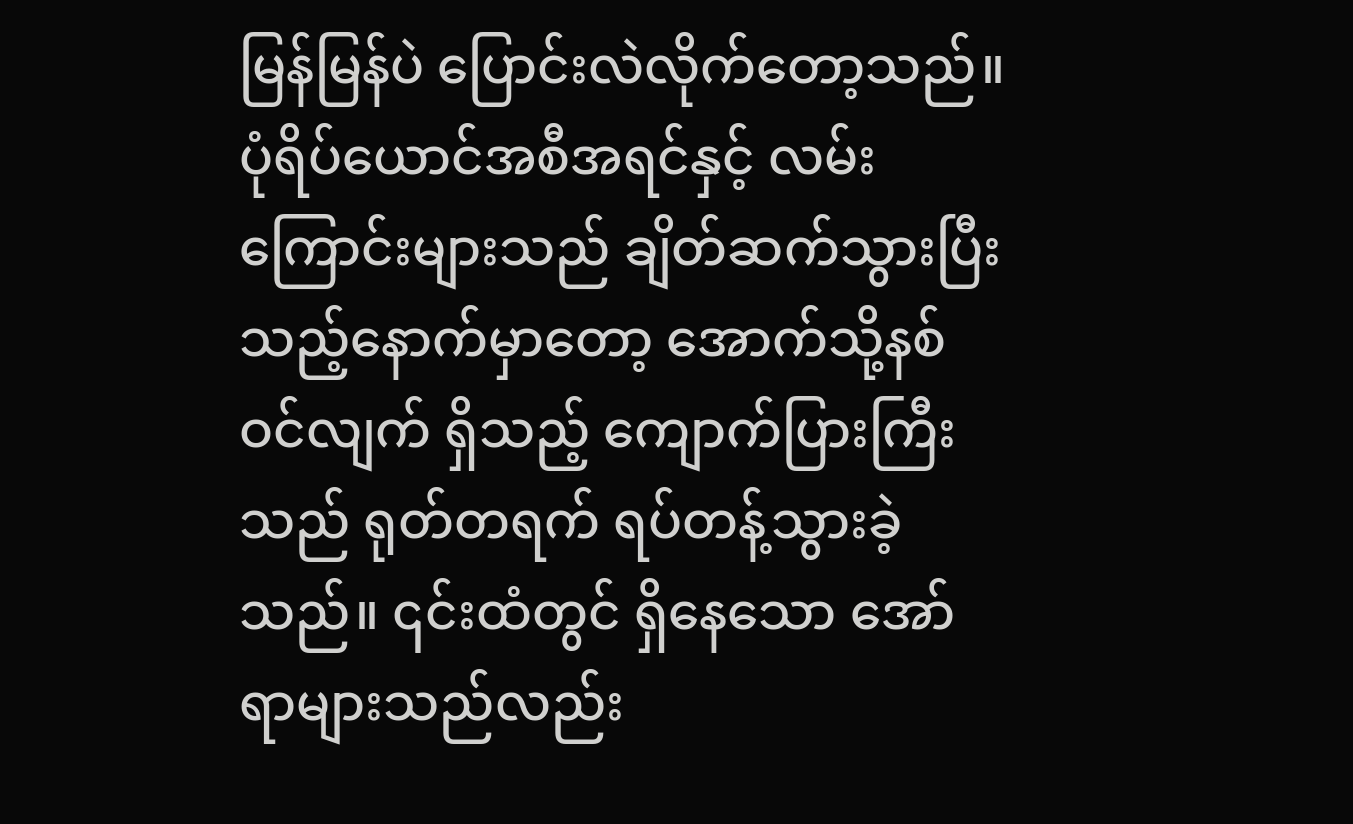မြန်မြန်ပဲ ပြောင်းလဲလိုက်တော့သည်။
ပုံရိပ်ယောင်အစီအရင်နှင့် လမ်းကြောင်းများသည် ချိတ်ဆက်သွားပြီးသည့်နောက်မှာတော့ အောက်သို့နစ်ဝင်လျက် ရှိသည့် ကျောက်ပြားကြီးသည် ရုတ်တရက် ရပ်တန့်သွားခဲ့သည်။ ၎င်းထံတွင် ရှိနေသော အော်ရာများသည်လည်း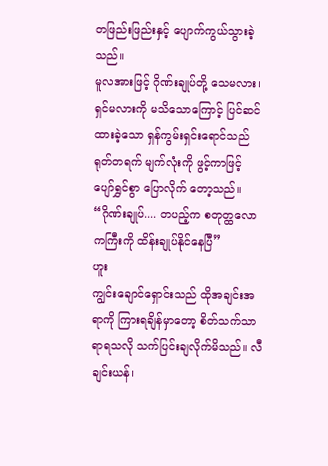တဖြည်းဖြည်းနှင့် ပျောက်ကွယ်သွားခဲ့သည်။
မူလအားဖြင့် ဂိုဏ်းချုပ်တို့ သေမလား၊ ရှင်မလားကို မသိသောကြောင့် ပြင်ဆင်ထားခဲ့သော ရှန်ကွမ်းရှင်းရောင်သည် ရုတ်တရက် မျက်လုံးကို ဖွင့်ကာဖြင့် ပျော်ရွှင်စွာ ပြောလိုက် တော့သည်။ “ဂိုဏ်းချုပ်.... တပည့်က စတုတ္ထလောကကြီးကို ထိန်းချုပ်နိုင်နေပြီ”
ဟူး
ကျွင်းချောင်ရှောင်းသည် ထိုအချင်းအရာကို ကြားရချိန်မှာတော့ စိတ်သက်သာရာရသလို သက်ပြင်းချလိုက်မိသည်။ လီချင်းယန်၊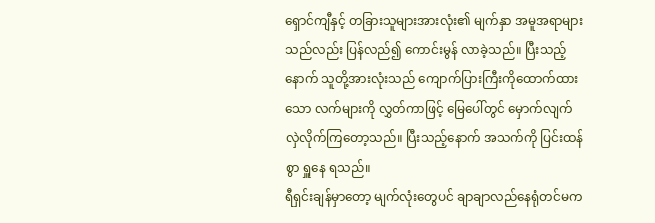ရှောင်ကျီနှင့် တခြားသူများအားလုံး၏ မျက်နှာ အမူအရာများသည်လည်း ပြန်လည်၍ ကောင်းမွန် လာခဲ့သည်။ ပြီးသည့်နောက် သူတို့အားလုံးသည် ကျောက်ပြားကြီးကိုထောက်ထားသော လက်များကို လွှတ်ကာဖြင့် မြေပေါ်တွင် မှောက်လျက် လှဲလိုက်ကြတော့သည်။ ပြီးသည့်နောက် အသက်ကို ပြင်းထန်စွာ ရှူနေ ရသည်။
ရီရှင်းချန်မှာတော့ မျက်လုံးတွေပင် ချာချာလည်နေရုံတင်မက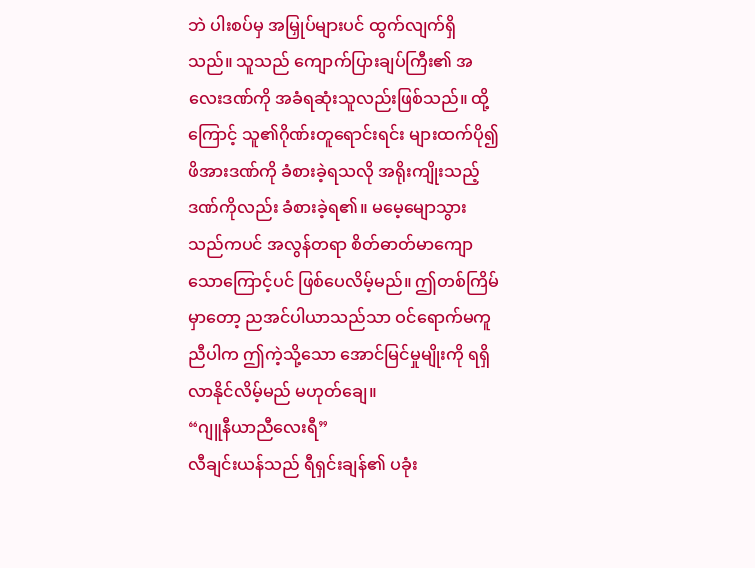ဘဲ ပါးစပ်မှ အမြှုပ်များပင် ထွက်လျက်ရှိသည်။ သူသည် ကျောက်ပြားချပ်ကြီး၏ အလေးဒဏ်ကို အခံရဆုံးသူလည်းဖြစ်သည်။ ထို့ကြောင့် သူ၏ဂိုဏ်းတူရောင်းရင်း များထက်ပို၍ ဖိအားဒဏ်ကို ခံစားခဲ့ရသလို အရိုးကျိုးသည့်ဒဏ်ကိုလည်း ခံစားခဲ့ရ၏။ မမေ့မျောသွားသည်ကပင် အလွန်တရာ စိတ်ဓာတ်မာကျောသောကြောင့်ပင် ဖြစ်ပေလိမ့်မည်။ ဤတစ်ကြိမ်မှာတော့ ညအင်ပါယာသည်သာ ဝင်ရောက်မကူညီပါက ဤကဲ့သို့သော အောင်မြင်မှုမျိုးကို ရရှိလာနိုင်လိမ့်မည် မဟုတ်ချေ။
“ဂျူနီယာညီလေးရီ”
လီချင်းယန်သည် ရီရှင်းချန်၏ ပခုံး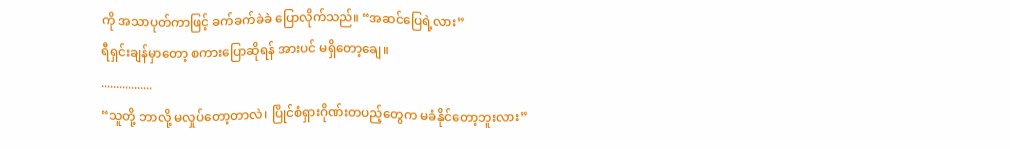ကို အသာပုတ်ကာဖြင့် ခက်ခက်ခဲခဲ ပြောလိုက်သည်။ “အဆင်ပြေရဲ့လား”
ရီရှင်းချန်မှာတော့ စကားပြောဆိုရန် အားပင် မရှိတော့ချေ။
.................
“သူတို့ ဘာလို့ မလှုပ်တော့တာလဲ၊ ပြိုင်စံရှားဂိုဏ်းတပည့်တွေက မခံနိုင်တော့ဘူးလား”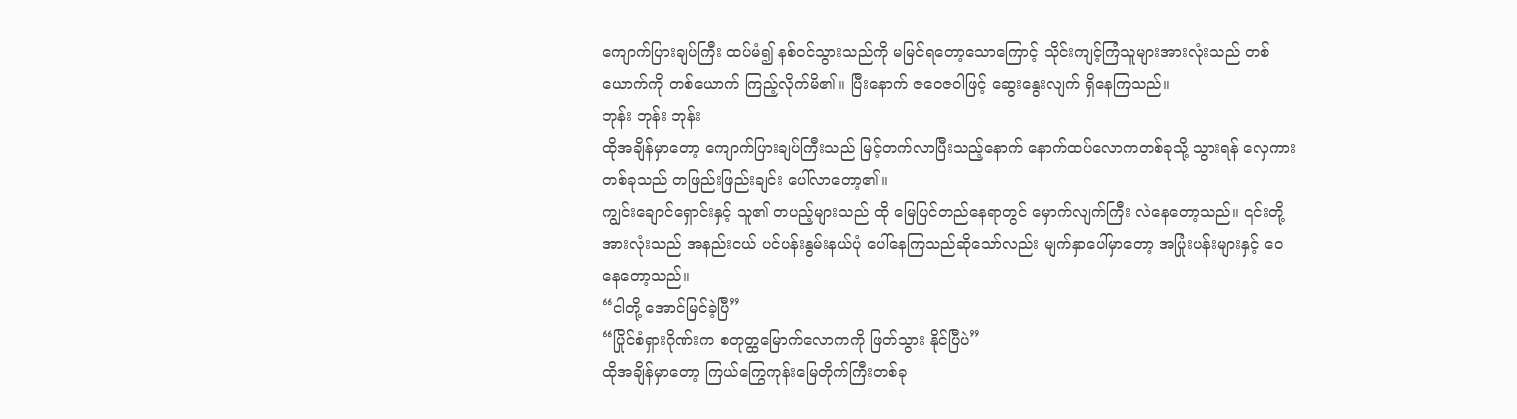ကျောက်ပြားချပ်ကြီး ထပ်မံ၍ နစ်ဝင်သွားသည်ကို မမြင်ရတော့သောကြောင့် သိုင်းကျင့်ကြံသူများအားလုံးသည် တစ်ယောက်ကို တစ်ယောက် ကြည့်လိုက်မိ၏။ ပြီးနောက် ဇဝေဇဝါဖြင့် ဆွေးနွေးလျက် ရှိနေကြသည်။
ဘုန်း ဘုန်း ဘုန်း
ထိုအချိန်မှာတော့ ကျောက်ပြားချပ်ကြီးသည် မြင့်တက်လာပြီးသည့်နောက် နောက်ထပ်လောကတစ်ခုသို့ သွားရန် လှေကားတစ်ခုသည် တဖြည်းဖြည်းချင်း ပေါ်လာတော့၏။
ကျွင်းချောင်ရှောင်းနှင့် သူ၏ တပည့်များသည် ထို မြေပြင်တည်နေရာတွင် မှောက်လျက်ကြီး လဲနေတော့သည်။ ၎င်းတို့အားလုံးသည် အနည်းငယ် ပင်ပန်းနွမ်းနယ်ပုံ ပေါ်နေကြသည်ဆိုသော်လည်း မျက်နှာပေါ်မှာတော့ အပြုံးပန်းများနှင့် ဝေနေတော့သည်။
“ငါတို့ အောင်မြင်ခဲ့ပြီ”
“ပြိုင်စံရှားဂိုဏ်းက စတုတ္ထမြောက်လောကကို ဖြတ်သွား နိုင်ပြီပဲ”
ထိုအချိန်မှာတော့ ကြယ်ကြွေကုန်းမြေတိုက်ကြီးတစ်ခု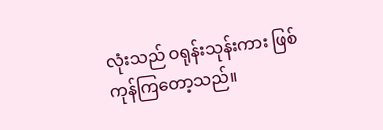လုံးသည် ဝရုန်းသုန်းကား ဖြစ်ကုန်ကြတော့သည်။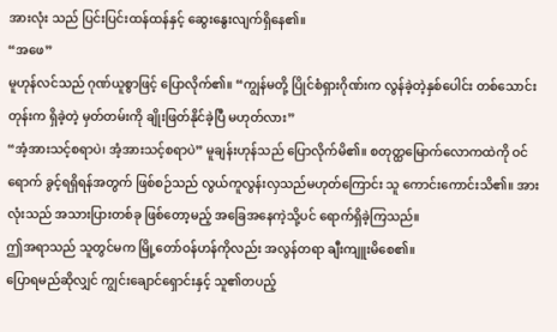အားလုံး သည် ပြင်းပြင်းထန်ထန်နှင့် ဆွေးနွေးလျက်ရှိနေ၏။
“အဖေ”
မူဟုန်လင်သည် ဂုဏ်ယူစွာဖြင့် ပြောလိုက်၏။ “ကျွန်မတို့ ပြိုင်စံရှားဂိုဏ်းက လွန်ခဲ့တဲ့နှစ်ပေါင်း တစ်သောင်းတုန်းက ရှိခဲ့တဲ့ မှတ်တမ်းကို ချိုးဖြတ်နိုင်ခဲ့ပြီ မဟုတ်လား”
“အံ့အားသင့်စရာပဲ၊ အံ့အားသင့်စရာပဲ” မူချန်းဟုန်သည် ပြောလိုက်မိ၏။ စတုတ္ထမြောက်လောကထဲကို ဝင်ရောက် ခွင့်ရရှိရန်အတွက် ဖြစ်စဉ်သည် လွယ်ကူလွန်းလှသည်မဟုတ်ကြောင်း သူ ကောင်းကောင်းသိ၏။ အားလုံးသည် အသားပြားတစ်ခု ဖြစ်တော့မည့် အခြေအနေကဲ့သို့ပင် ရောက်ရှိခဲ့ကြသည်။
ဤအရာသည် သူတွင်မက မြို့တော်ဝန်ဟန်ကိုလည်း အလွန်တရာ ချီးကျူးမိစေ၏။
ပြောရမည်ဆိုလျှင် ကျွင်းချောင်ရှောင်းနှင့် သူ၏တပည့်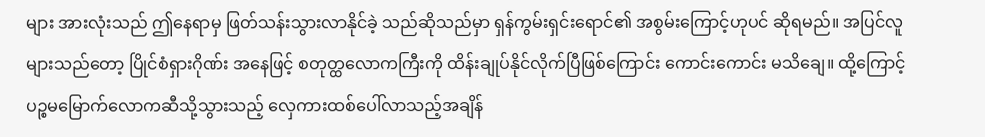များ အားလုံးသည် ဤနေရာမှ ဖြတ်သန်းသွားလာနိုင်ခဲ့ သည်ဆိုသည်မှာ ရှန်ကွမ်းရှင်းရောင်၏ အစွမ်းကြောင့်ဟုပင် ဆိုရမည်။ အပြင်လူများသည်တော့ ပြိုင်စံရှားဂိုဏ်း အနေဖြင့် စတုတ္ထလောကကြီးကို ထိန်းချုပ်နိုင်လိုက်ပြီဖြစ်ကြောင်း ကောင်းကောင်း မသိချေ။ ထို့ကြောင့် ပဉ္စမမြောက်လောကဆီသို့သွားသည့် လှေကားထစ်ပေါ်လာသည့်အချိန်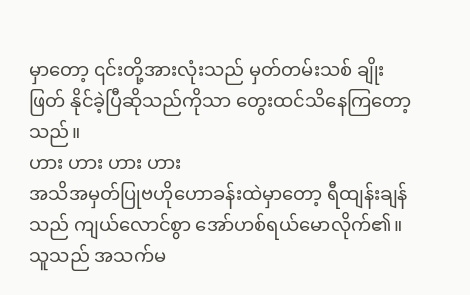မှာတော့ ၎င်းတို့အားလုံးသည် မှတ်တမ်းသစ် ချိုးဖြတ် နိုင်ခဲ့ပြီဆိုသည်ကိုသာ တွေးထင်သိနေကြတော့သည်။
ဟား ဟား ဟား ဟား
အသိအမှတ်ပြုဗဟိုဟောခန်းထဲမှာတော့ ရီထျန်းချန်သည် ကျယ်လောင်စွာ အော်ဟစ်ရယ်မောလိုက်၏။ သူသည် အသက်မ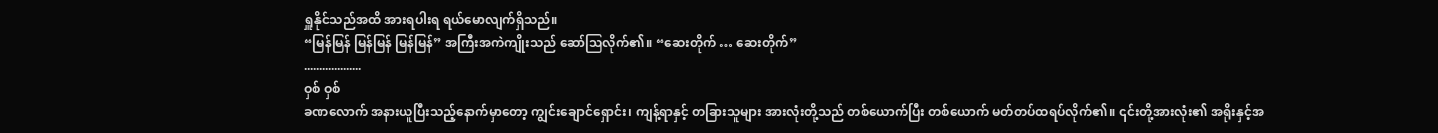ရှူနိုင်သည်အထိ အားရပါးရ ရယ်မောလျက်ရှိသည်။
“မြန်မြန် မြန်မြန် မြန်မြန်” အကြီးအကဲကျိုးသည် ဆော်ဩလိုက်၏။ “ဆေးတိုက် … ဆေးတိုက်”
...................
ဝှစ် ဝှစ်
ခဏလောက် အနားယူပြီးသည့်နောက်မှာတော့ ကျွင်းချောင်ရှောင်း၊ ကျန့်ရာနှင့် တခြားသူများ အားလုံးတို့သည် တစ်ယောက်ပြီး တစ်ယောက် မတ်တပ်ထရပ်လိုက်၏။ ၎င်းတို့အားလုံး၏ အရိုးနှင့်အ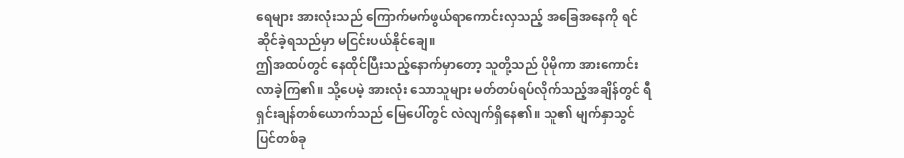ရေများ အားလုံးသည် ကြောက်မက်ဖွယ်ရာကောင်းလှသည့် အခြေအနေကို ရင်ဆိုင်ခဲ့ရသည်မှာ မငြင်းပယ်နိုင်ချေ။
ဤအထပ်တွင် နေထိုင်ပြီးသည့်နောက်မှာတော့ သူတို့သည် ပိုမိုကာ အားကောင်းလာခဲ့ကြ၏။ သို့ပေမဲ့ အားလုံး သောသူများ မတ်တပ်ရပ်လိုက်သည့်အချိန်တွင် ရီရှင်းချန်တစ်ယောက်သည် မြေပေါ်တွင် လဲလျက်ရှိနေ၏။ သူ၏ မျက်နှာသွင်ပြင်တစ်ခု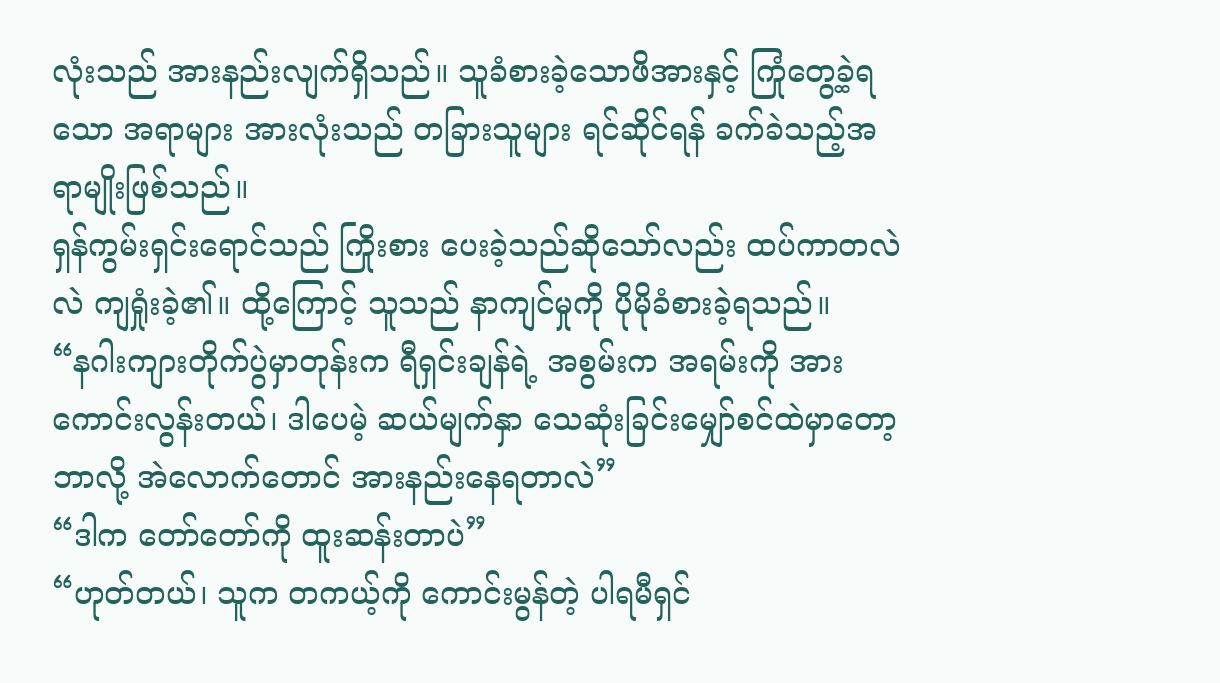လုံးသည် အားနည်းလျက်ရှိသည်။ သူခံစားခဲ့သောဖိအားနှင့် ကြုံတွေ့ခဲ့ရသော အရာများ အားလုံးသည် တခြားသူများ ရင်ဆိုင်ရန် ခက်ခဲသည့်အရာမျိုးဖြစ်သည်။
ရှန်ကွမ်းရှင်းရောင်သည် ကြိုးစား ပေးခဲ့သည်ဆိုသော်လည်း ထပ်ကာတလဲလဲ ကျရှုံးခဲ့၏။ ထို့ကြောင့် သူသည် နာကျင်မှုကို ပိုမိုခံစားခဲ့ရသည်။
“နဂါးကျားတိုက်ပွဲမှာတုန်းက ရီရှင်းချန်ရဲ့ အစွမ်းက အရမ်းကို အားကောင်းလွန်းတယ်၊ ဒါပေမဲ့ ဆယ်မျက်နှာ သေဆုံးခြင်းမျှော်စင်ထဲမှာတော့ ဘာလို့ အဲလောက်တောင် အားနည်းနေရတာလဲ”
“ဒါက တော်တော်ကို ထူးဆန်းတာပဲ”
“ဟုတ်တယ်၊ သူက တကယ့်ကို ကောင်းမွန်တဲ့ ပါရမီရှင်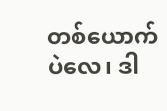တစ်ယောက်ပဲလေ၊ ဒါ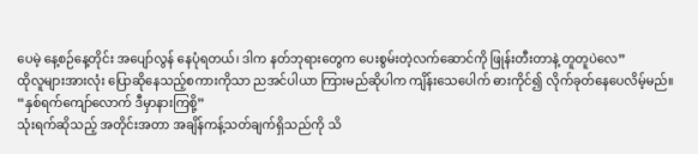ပေမဲ့ နေ့စဉ်နေ့တိုင်း အပျော်လွန် နေပုံရတယ်၊ ဒါက နတ်ဘုရားတွေက ပေးစွမ်းတဲ့လက်ဆောင်ကို ဖြုန်းတီးတာနဲ့ တူတူပဲလေ”
ထိုလူများအားလုံး ပြောဆိုနေသည့်စကားကိုသာ ညအင်ပါယာ ကြားမည်ဆိုပါက ကျိန်းသေပေါက် ဓားကိုင်၍ လိုက်ခုတ်နေပေလိမ့်မည်။
“နှစ်ရက်ကျော်လောက် ဒီမှာနားကြစို့”
သုံးရက်ဆိုသည့် အတိုင်းအတာ အချိန်ကန့်သတ်ချက်ရှိသည်ကို သိ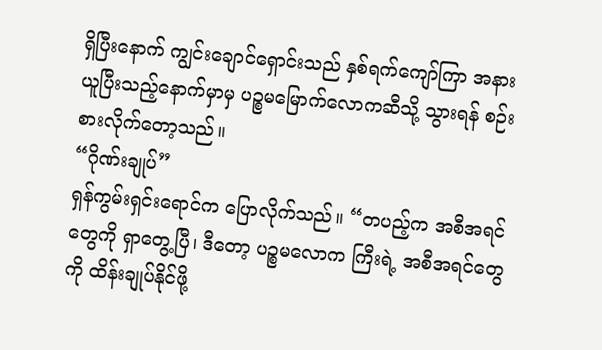ရှိပြီးနောက် ကျွင်းချောင်ရှောင်းသည် နှစ်ရက်ကျော်ကြာ အနားယူပြီးသည့်နောက်မှာမှ ပဉ္စမမြောက်လောကဆီသို့ သွားရန် စဉ်းစားလိုက်တော့သည်။
“ဂိုဏ်းချုပ်”
ရှန်ကွမ်းရှင်းရောင်က ပြောလိုက်သည်။ “တပည့်က အစီအရင်တွေကို ရှာတွေ့ပြီ၊ ဒီတော့ ပဉ္စမလောက ကြီးရဲ့ အစီအရင်တွေကို ထိန်းချုပ်နိုင်ဖို့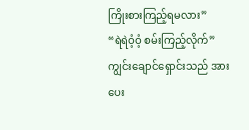ကြိုးစားကြည့်ရမလား”
“ရဲရဲဝံ့ဝံ့ စမ်းကြည့်လိုက်” ကျွင်းချောင်ရှောင်းသည် အားပေး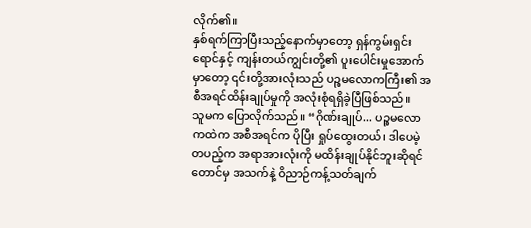လိုက်၏။
နှစ်ရက်ကြာပြီးသည့်နောက်မှာတော့ ရှန်ကွမ်းရှင်းရောင်နှင့် ကျန်းတယ်ကျွင်းတို့၏ ပူးပေါင်းမှုအောက်မှာတော့ ၎င်းတို့အားလုံးသည် ပဉ္စမလောကကြီး၏ အစီအရင်ထိန်းချုပ်မှုကို အလုံးစုံရရှိခဲ့ပြီဖြစ်သည်။
သူမက ပြောလိုက်သည်။ “ဂိုဏ်းချုပ်... ပဉ္စမလောကထဲက အစီအရင်က ပိုပြီး ရှုပ်ထွေးတယ်၊ ဒါပေမဲ့ တပည့်က အရာအားလုံးကို မထိန်းချုပ်နိုင်ဘူးဆိုရင်တောင်မှ အသက်နဲ့ ဝိညာဉ်ကန့်သတ်ချက်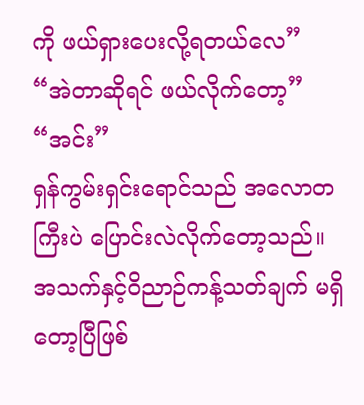ကို ဖယ်ရှားပေးလို့ရတယ်လေ”
“အဲတာဆိုရင် ဖယ်လိုက်တော့”
“အင်း”
ရှန်ကွမ်းရှင်းရောင်သည် အလောတကြီးပဲ ပြောင်းလဲလိုက်တော့သည်။ အသက်နှင့်ဝိညာဉ်ကန့်သတ်ချက် မရှိတော့ပြီဖြစ်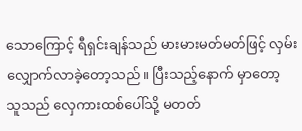သောကြောင့် ရီရှင်းချန်သည် မားမားမတ်မတ်ဖြင့် လှမ်းလျှောက်လာခဲ့တော့သည်။ ပြီးသည့်နောက် မှာတော့ သူသည် လှေကားထစ်ပေါ်သို့ မတတ်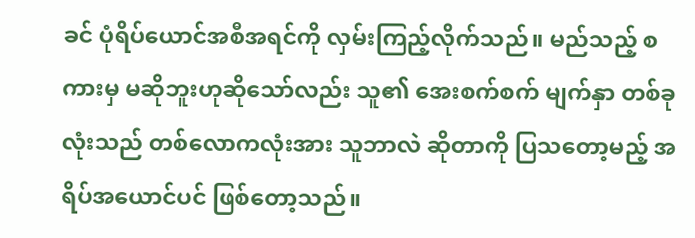ခင် ပုံရိပ်ယောင်အစီအရင်ကို လှမ်းကြည့်လိုက်သည်။ မည်သည့် စကားမှ မဆိုဘူးဟုဆိုသော်လည်း သူ၏ အေးစက်စက် မျက်နှာ တစ်ခုလုံးသည် တစ်လောကလုံးအား သူဘာလဲ ဆိုတာကို ပြသတော့မည့် အရိပ်အယောင်ပင် ဖြစ်တော့သည်။